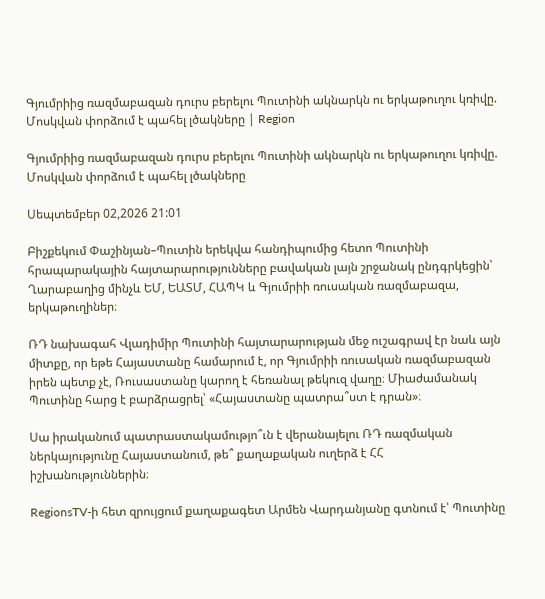Գյումրիից ռազմաբազան դուրս բերելու Պուտինի ակնարկն ու երկաթուղու կռիվը. Մոսկվան փորձում է պահել լծակները | Region

Գյումրիից ռազմաբազան դուրս բերելու Պուտինի ակնարկն ու երկաթուղու կռիվը. Մոսկվան փորձում է պահել լծակները

Սեպտեմբեր 02,2026 21:01

Բիշքեկում Փաշինյան–Պուտին երեկվա հանդիպումից հետո Պուտինի հրապարակային հայտարարությունները բավական լայն շրջանակ ընդգրկեցին՝ Ղարաբաղից մինչև ԵՄ, ԵԱՏՄ, ՀԱՊԿ և Գյումրիի ռուսական ռազմաբազա, երկաթուղիներ։

ՌԴ նախագահ Վլադիմիր Պուտինի հայտարարության մեջ ուշագրավ էր նաև այն միտքը, որ եթե Հայաստանը համարում է, որ Գյումրիի ռուսական ռազմաբազան իրեն պետք չէ, Ռուսաստանը կարող է հեռանալ թեկուզ վաղը։ Միաժամանակ Պուտինը հարց է բարձրացրել՝ «Հայաստանը պատրա՞ստ է դրան»։

Սա իրականում պատրաստակամությո՞ւն է վերանայելու ՌԴ ռազմական ներկայությունը Հայաստանում, թե՞ քաղաքական ուղերձ է ՀՀ  իշխանություններին։

RegionsTV-ի հետ զրույցում քաղաքագետ Արմեն Վարդանյանը գտնում է՝ Պուտինը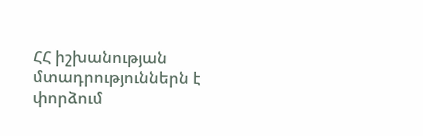ՀՀ իշխանության մտադրություններն է փորձում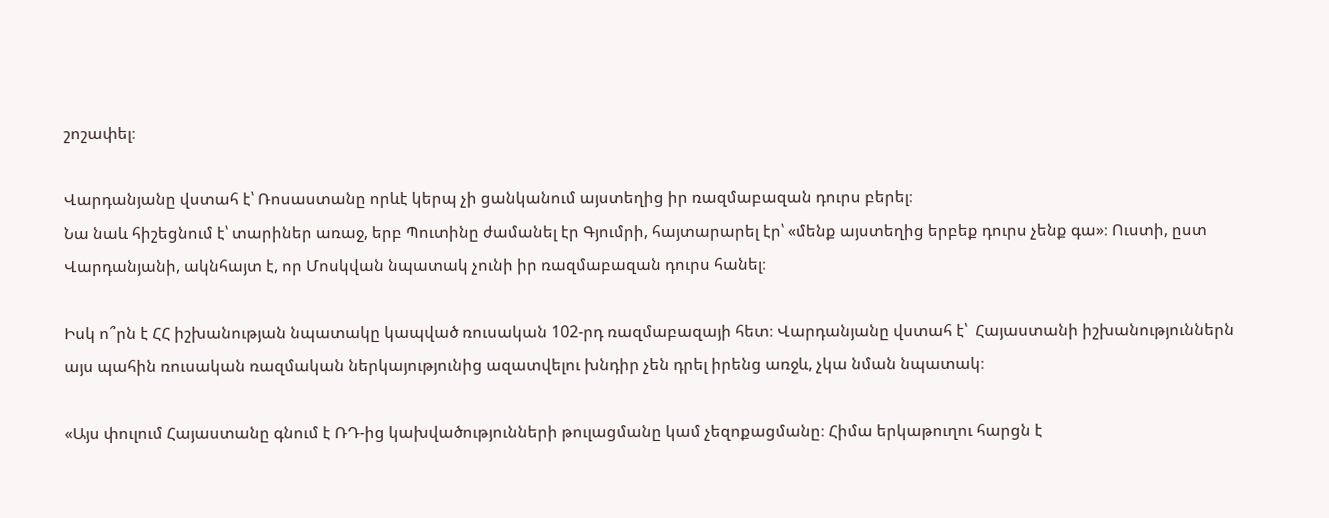շոշափել։

Վարդանյանը վստահ է՝ Ռոսաստանը որևէ կերպ չի ցանկանում այստեղից իր ռազմաբազան դուրս բերել։
Նա նաև հիշեցնում է՝ տարիներ առաջ, երբ Պուտինը ժամանել էր Գյումրի, հայտարարել էր՝ «մենք այստեղից երբեք դուրս չենք գա»։ Ուստի, ըստ Վարդանյանի, ակնհայտ է, որ Մոսկվան նպատակ չունի իր ռազմաբազան դուրս հանել։

Իսկ ո՞րն է ՀՀ իշխանության նպատակը կապված ռուսական 102-րդ ռազմաբազայի հետ։ Վարդանյանը վստահ է՝  Հայաստանի իշխանություններն այս պահին ռուսական ռազմական ներկայությունից ազատվելու խնդիր չեն դրել իրենց առջև, չկա նման նպատակ։

«Այս փուլում Հայաստանը գնում է ՌԴ-ից կախվածությունների թուլացմանը կամ չեզոքացմանը։ Հիմա երկաթուղու հարցն է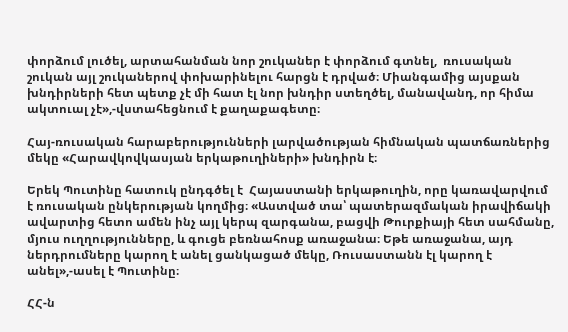փորձում լուծել, արտահանման նոր շուկաներ է փորձում գտնել,  ռուսական շուկան այլ շուկաներով փոխարինելու հարցն է դրված։ Միանգամից այսքան խնդիրների հետ պետք չէ մի հատ էլ նոր խնդիր ստեղծել, մանավանդ, որ հիմա ակտուալ չէ»,-վստահեցնում է քաղաքագետը։

Հայ-ռուսական հարաբերությունների լարվածության հիմնական պատճառներից մեկը «Հարավկովկասյան երկաթուղիների» խնդիրն է։

Երեկ Պուտինը հատուկ ընդգծել է  Հայաստանի երկաթուղին, որը կառավարվում է ռուսական ընկերության կողմից։ «Աստված տա՝ պատերազմական իրավիճակի ավարտից հետո ամեն ինչ այլ կերպ զարգանա, բացվի Թուրքիայի հետ սահմանը, մյուս ուղղությունները, և գուցե բեռնահոսք առաջանա։ Եթե առաջանա, այդ ներդրումները կարող է անել ցանկացած մեկը, Ռուսաստանն էլ կարող է անել»,-ասել է Պուտինը։

ՀՀ-ն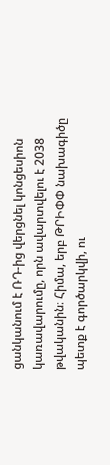ցանկանում է ՌԴ-ից վերցնել կոնցեսիոն կառավարումը, որն ավարտվելու է 2038 թվականին։ Հիմա, երբ ԹՐԻՓՓ նախագիծը պետք է գործարկվի, ու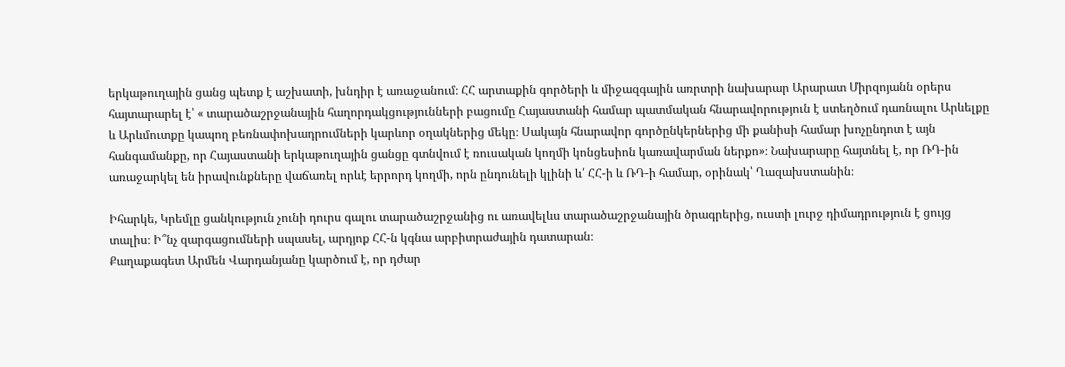երկաթուղային ցանց պետք է աշխատի, խնդիր է առաջանում։ ՀՀ արտաքին գործերի և միջազգային առրտրի նախարար Արարատ Միրզոյանն օրերս հայտարարել է՝ « տարածաշրջանային հաղորդակցությունների բացումը Հայաստանի համար պատմական հնարավորություն է ստեղծում դառնալու Արևելքը և Արևմուտքը կապող բեռնափոխադրումների կարևոր օղակներից մեկը։ Սակայն հնարավոր գործընկերներից մի քանիսի համար խոչընդոտ է այն հանգամանքը, որ Հայաստանի երկաթուղային ցանցը գտնվում է ռուսական կողմի կոնցեսիոն կառավարման ներքո»։ Նախարարը հայտնել է, որ ՌԴ-ին առաջարկել են իրավունքները վաճառել որևէ երրորդ կողմի, որն ընդունելի կլինի և՛ ՀՀ-ի և ՌԴ-ի համար, օրինակ՝ Ղազախստանին։

Իհարկե, Կրեմլը ցանկություն չունի դուրս գալու տարածաշրջանից ու առավելևս տարածաշրջանային ծրագրերից, ուստի լուրջ դիմադրություն է ցույց տալիս։ Ի՞նչ զարգացումների սպասել, արդյոք ՀՀ-ն կգնա արբիտրաժային դատարան։
Քաղաքագետ Արմեն Վարդանյանը կարծում է, որ դժար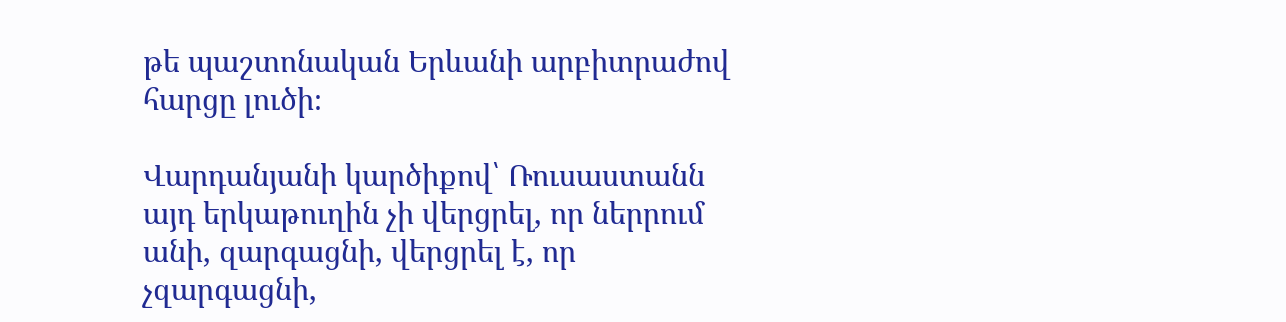թե պաշտոնական Երևանի արբիտրաժով հարցը լուծի։

Վարդանյանի կարծիքով՝ Ռուսաստանն այդ երկաթուղին չի վերցրել, որ ներրում անի, զարգացնի, վերցրել է, որ չզարգացնի,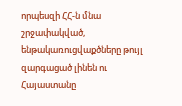որպեսզի ՀՀ-ն մնա շրջափակված, ենթակառուցվաքծները թույլ զարգացած լինեն ու  Հայաստանը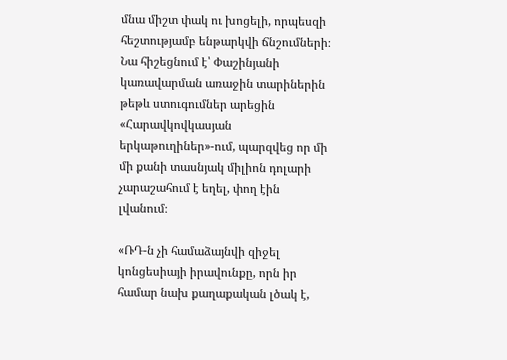մնա միշտ փակ ու խոցելի, որպեսզի հեշտությամբ ենթարկվի ճնշումների։  Նա հիշեցնում է՝ Փաշինյանի կառավարման առաջին տարիներին թեթև ստուգումներ արեցին «Հարավկովկասյան երկաթուղիներ»-ում, պարզվեց որ մի մի քանի տասնյակ միլիոն դոլարի չարաշահում է եղել, փող էին լվանում։

«ՌԴ-ն չի համաձայնվի զիջել կոնցեսիայի իրավունքը, որն իր համար նախ քաղաքական լծակ է,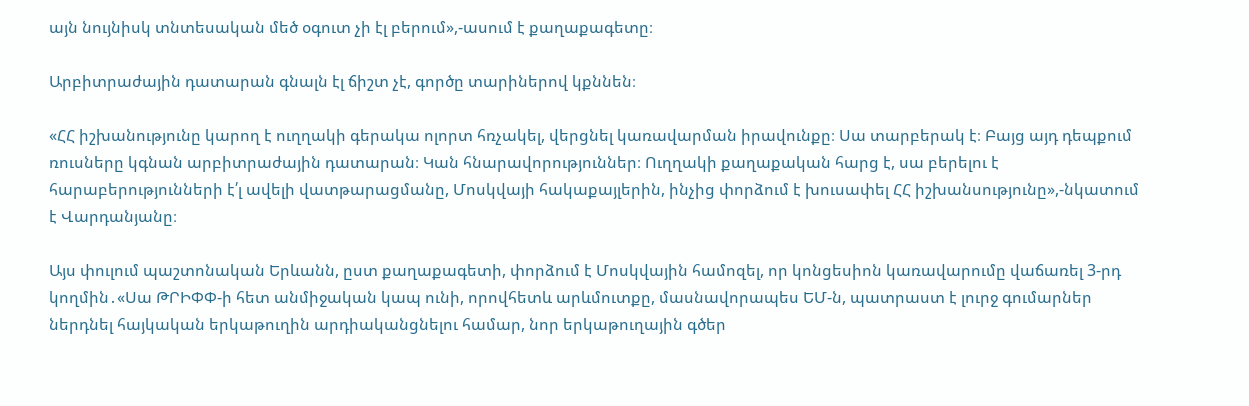այն նույնիսկ տնտեսական մեծ օգուտ չի էլ բերում»,-ասում է քաղաքագետը։

Արբիտրաժային դատարան գնալն էլ ճիշտ չէ, գործը տարիներով կքննեն։

«ՀՀ իշխանությունը կարող է ուղղակի գերակա ոլորտ հռչակել, վերցնել կառավարման իրավունքը։ Սա տարբերակ է։ Բայց այդ դեպքում ռուսները կգնան արբիտրաժային դատարան։ Կան հնարավորություններ։ Ուղղակի քաղաքական հարց է, սա բերելու է հարաբերությունների է՛լ ավելի վատթարացմանը, Մոսկվայի հակաքայլերին, ինչից փորձում է խուսափել ՀՀ իշխանսությունը»,-նկատում է Վարդանյանը։

Այս փուլում պաշտոնական Երևանն, ըստ քաղաքագետի, փորձում է Մոսկվային համոզել, որ կոնցեսիոն կառավարումը վաճառել 3-րդ կողմին․«Սա ԹՐԻՓՓ-ի հետ անմիջական կապ ունի, որովհետև արևմուտքը, մասնավորապես ԵՄ-ն, պատրաստ է լուրջ գումարներ ներդնել հայկական երկաթուղին արդիականցնելու համար, նոր երկաթուղային գծեր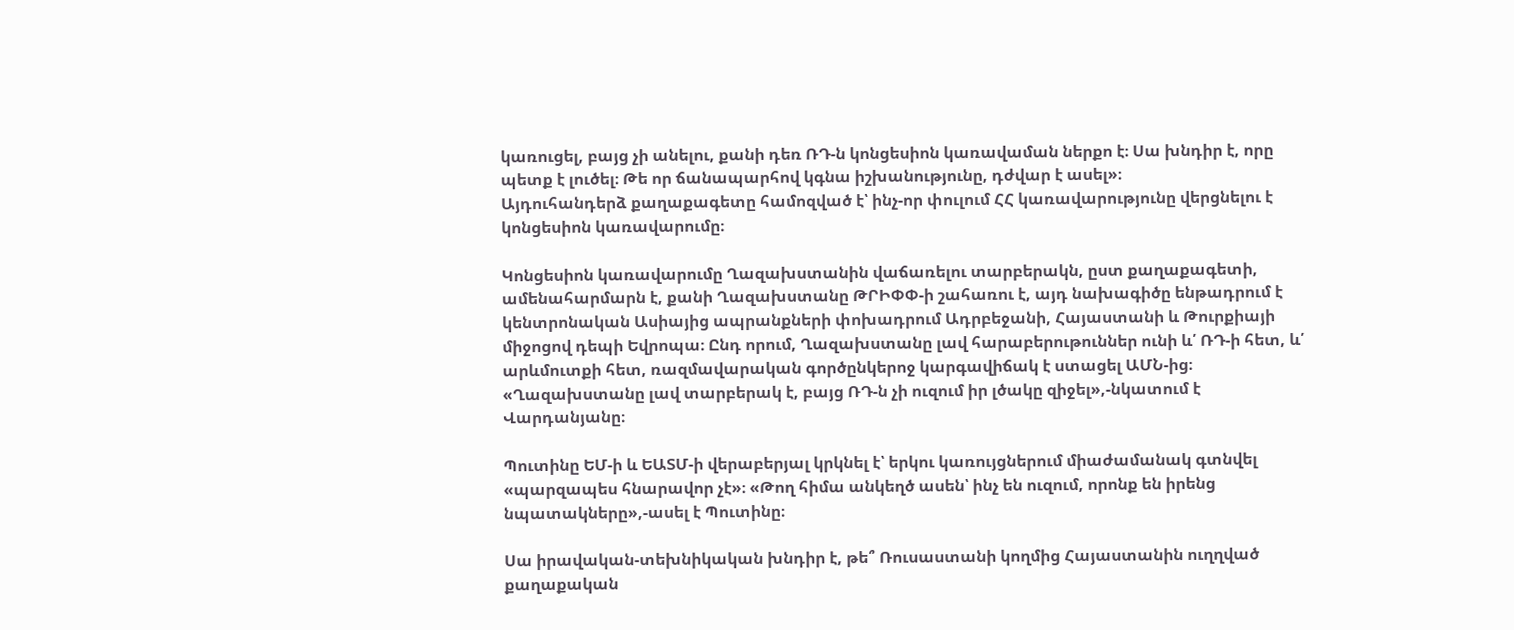կառուցել, բայց չի անելու, քանի դեռ ՌԴ-ն կոնցեսիոն կառավաման ներքո է։ Սա խնդիր է, որը պետք է լուծել։ Թե որ ճանապարհով կգնա իշխանությունը, դժվար է ասել»։
Այդուհանդերձ քաղաքագետը համոզված է՝ ինչ-որ փուլում ՀՀ կառավարությունը վերցնելու է կոնցեսիոն կառավարումը։

Կոնցեսիոն կառավարումը Ղազախստանին վաճառելու տարբերակն, ըստ քաղաքագետի, ամենահարմարն է, քանի Ղազախստանը ԹՐԻՓՓ-ի շահառու է, այդ նախագիծը ենթադրում է կենտրոնական Ասիայից ապրանքների փոխադրում Ադրբեջանի, Հայաստանի և Թուրքիայի միջոցով դեպի Եվրոպա։ Ընդ որում, Ղազախստանը լավ հարաբերութուններ ունի և՛ ՌԴ-ի հետ, և՛ արևմուտքի հետ, ռազմավարական գործընկերոջ կարգավիճակ է ստացել ԱՄՆ-ից։
«Ղազախստանը լավ տարբերակ է, բայց ՌԴ-ն չի ուզում իր լծակը զիջել»,-նկատում է Վարդանյանը։

Պուտինը ԵՄ-ի և ԵԱՏՄ-ի վերաբերյալ կրկնել է՝ երկու կառույցներում միաժամանակ գտնվել «պարզապես հնարավոր չէ»։ «Թող հիմա անկեղծ ասեն՝ ինչ են ուզում, որոնք են իրենց նպատակները»,-ասել է Պուտինը։

Սա իրավական-տեխնիկական խնդիր է, թե՞ Ռուսաստանի կողմից Հայաստանին ուղղված քաղաքական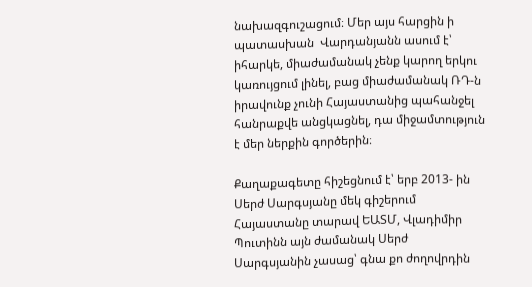նախազգուշացում։ Մեր այս հարցին ի պատասխան  Վարդանյանն ասում է՝ իհարկե, միաժամանակ չենք կարող երկու կառույցում լինել, բաց միաժամանակ ՌԴ-ն իրավունք չունի Հայաստանից պահանջել հանրաքվե անցկացնել, դա միջամտություն է մեր ներքին գործերին։

Քաղաքագետը հիշեցնում է՝ երբ 2013- ին Սերժ Սարգսյանը մեկ գիշերում  Հայաստանը տարավ ԵԱՏՄ, Վլադիմիր Պուտինն այն ժամանակ Սերժ Սարգսյանին չասաց՝ գնա քո ժողովրդին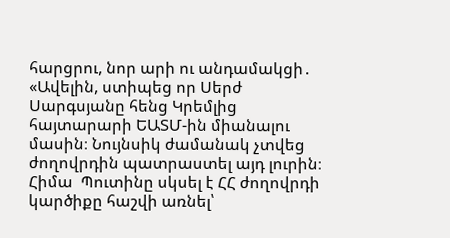հարցրու, նոր արի ու անդամակցի․ «Ավելին, ստիպեց որ Սերժ Սարգսյանը հենց Կրեմլից հայտարարի ԵԱՏՄ-ին միանալու մասին։ Նույնսիկ ժամանակ չտվեց ժողովրդին պատրաստել այդ լուրին։ Հիմա  Պուտինը սկսել է ՀՀ ժողովրդի կարծիքը հաշվի առնել՝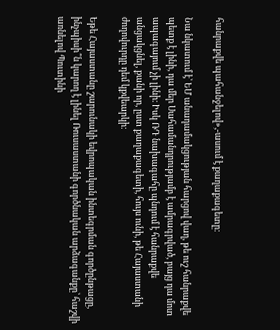հանրաքվե պահանջելով»,-ասում է քաղաքագետը։

Նա նկատում է՝ ԵՄ անադամակցության հարցով վաղ, թե ուշ հանրաքվե պետք է լինի, դա մեր Սահամանդրությամբ է ամրագրված, բայց դա մոտ ապագայում չի լինի։ Իսկ ՌԴ նախագահը պնդում է հանրաքվե անցակցնել, քանի որ, ըստ քաղաքագետի, հույս ունի, թե Հայաստանի ժողովուրդը դեմ կքվեարկի։

Եթե Հայաստանը շարունակի եվրոպական ինտեգրման գործընթացը, ինչպիսի՞ն կարող է լինել Ռուսաստանի գործնական արձագանքը՝ հաշվի առնելով Պուտինի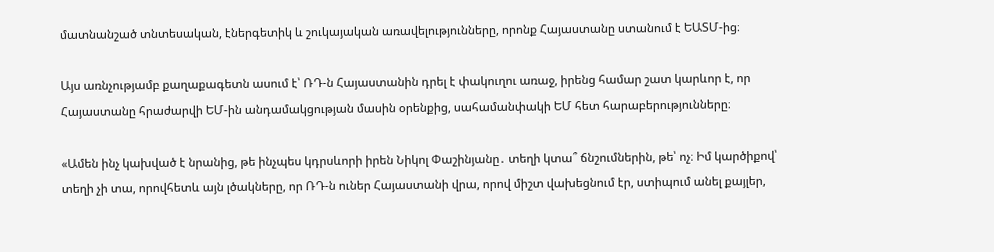մատնանշած տնտեսական, էներգետիկ և շուկայական առավելությունները, որոնք Հայաստանը ստանում է ԵԱՏՄ-ից։

Այս առնչությամբ քաղաքագետն ասում է՝ ՌԴ-ն Հայաստանին դրել է փակուղու առաջ, իրենց համար շատ կարևոր է, որ Հայաստանը հրաժարվի ԵՄ-ին անդամակցության մասին օրենքից, սահամանփակի ԵՄ հետ հարաբերությունները։

«Ամեն ինչ կախված է նրանից, թե ինչպես կդրսևորի իրեն Նիկոլ Փաշինյանը․ տեղի կտա՞ ճնշումներին, թե՝ ոչ։ Իմ կարծիքով՝ տեղի չի տա, որովհետև այն լծակները, որ ՌԴ-ն ուներ Հայաստանի վրա, որով միշտ վախեցնում էր, ստիպում անել քայլեր,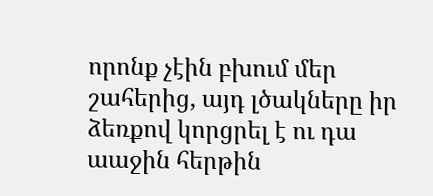որոնք չէին բխում մեր շահերից, այդ լծակները իր ձեռքով կորցրել է ու դա աաջին հերթին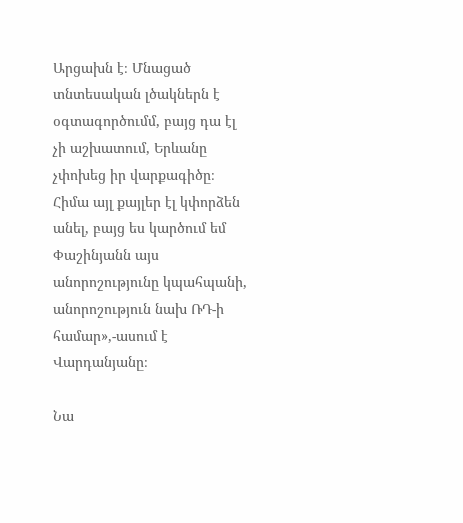Արցախն է։ Մնացած տնտեսական լծակներն է օգտագործումմ, բայց դա էլ չի աշխատում, Երևանը չփոխեց իր վարքագիծը։ Հիմա այլ քայլեր էլ կփորձեն անել, բայց ես կարծում եմ Փաշինյանն այս անորոշությունը կպահպանի, անորոշություն նախ ՌԴ-ի համար»,-ասում է Վարդանյանը։

Նա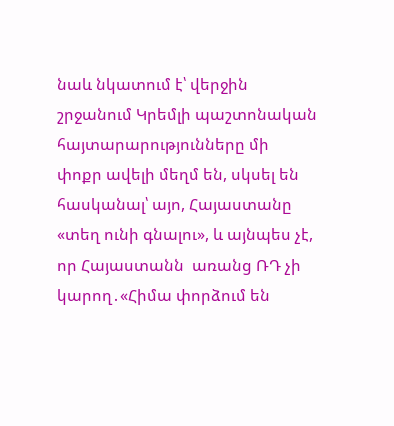նաև նկատում է՝ վերջին շրջանում Կրեմլի պաշտոնական հայտարարությունները մի փոքր ավելի մեղմ են, սկսել են հասկանալ՝ այո, Հայաստանը «տեղ ունի գնալու», և այնպես չէ, որ Հայաստանն  առանց ՌԴ չի կարող․«Հիմա փորձում են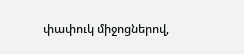փափուկ միջոցներով,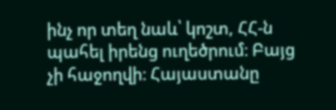ինչ որ տեղ նաև՝ կոշտ, ՀՀ-ն պահել իրենց ուղեծրում։ Բայց չի հաջողվի։ Հայաստանը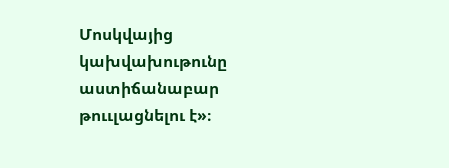Մոսկվայից կախվախութունը աստիճանաբար թոււլացնելու է»։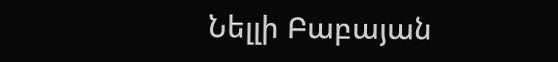Նելլի Բաբայան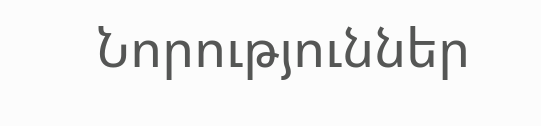Նորություններ